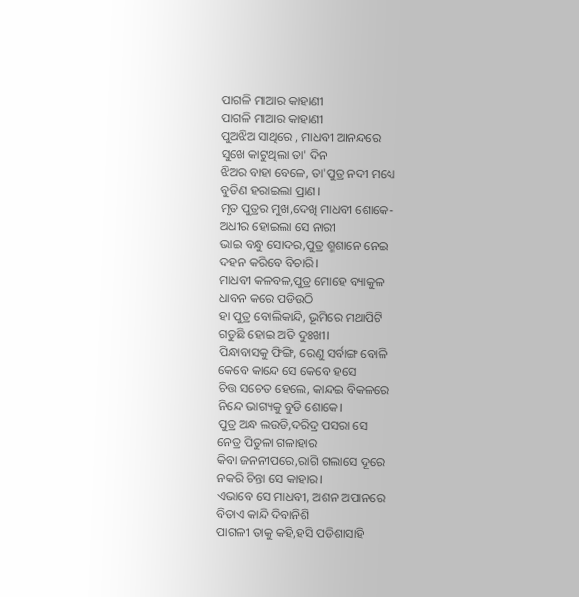ପାଗଳି ମାଆର କାହାଣୀ
ପାଗଳି ମାଆର କାହାଣୀ
ପୁଅଝିଅ ସାଥିରେ , ମାଧବୀ ଆନନ୍ଦରେ
ସୁଖେ କାଟୁଥିଲା ତା' ଦିନ
ଝିଅର ବାହା ବେଳେ, ତା'ପୁତ୍ର ନଦୀ ମଧ୍ୟେ
ବୁଡିଣ ହରାଇଲା ପ୍ରାଣ।
ମୃତ ପୁତ୍ରର ମୁଖ,ଦେଖି ମାଧବୀ ଶୋକେ-
ଅଧୀର ହୋଇଲା ସେ ନାରୀ
ଭାଇ ବନ୍ଧୁ ସୋଦର,ପୁତ୍ର ଶ୍ମଶାନେ ନେଇ
ଦହନ କରିବେ ବିଚାରି।
ମାଧବୀ କଳବଳ,ପୁତ୍ର ମୋହେ ବ୍ୟାକୁଳ
ଧାବନ କରେ ପଡିଉଠି
ହା ପୁତ୍ର ବୋଲିକାନ୍ଦି, ଭୂମିରେ ମଥାପିଟି
ଗଡୁଛି ହୋଇ ଅତି ଦୁଃଖୀ।
ପିନ୍ଧାବାସକୁ ଫିଙ୍ଗି, ରେଣୁ ସର୍ବାଙ୍ଗ ବୋଳି
କେବେ କାନ୍ଦେ ସେ କେବେ ହସେ
ଚିତ୍ତ ସଚେତ ହେଲେ, କାନ୍ଦଇ ବିକଳରେ
ନିନ୍ଦେ ଭାଗ୍ୟକୁ ବୁଡି ଶୋକେ।
ପୁତ୍ର ଅନ୍ଧ ଲଉଡି,ଦରିଦ୍ର ପସରା ସେ
ନେତ୍ର ପିତୁଳା ଗଳାହାର
କିବା ଜନନୀପରେ,ରାଗି ଗଲାସେ ଦୂରେ
ନକରି ଚିନ୍ତା ସେ କାହାର।
ଏଭାବେ ସେ ମାଧବୀ, ଅଶନ ଅପାନରେ
ବିତାଏ କାନ୍ଦି ଦିବାନିଶି
ପାଗଳୀ ତାକୁ କହି,ହସି ପଡିଶାସାହି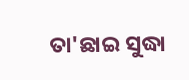ତା'ଛାଇ ସୁଦ୍ଧା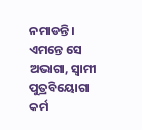ନମାଡନ୍ତି।
ଏମନ୍ତେ ସେ ଅଭାଗା, ସ୍ଵାମୀ ପୁତ୍ରବିୟୋଗା
କର୍ମ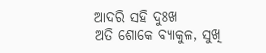ଆଦରି ସହି ଦୁଃଖ
ଅତି ଶୋକେ ବ୍ୟାକୁଳ, ସୁଖି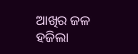ଆଖିର ଜଳ
ହଜିଲା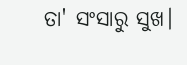ତା' ସଂସାରୁ ସୁଖ।